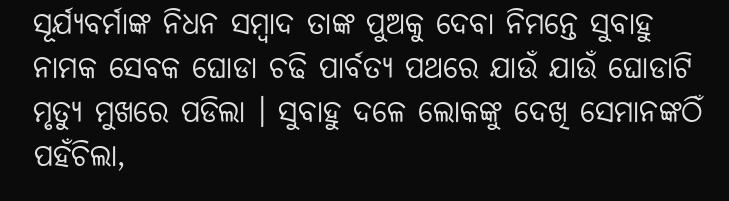ସୂର୍ଯ୍ୟବର୍ମାଙ୍କ ନିଧନ ସମ୍ବାଦ ତାଙ୍କ ପୁଅକୁ ଦେବା ନିମନ୍ତେ ସୁବାହୁ ନାମକ ସେବକ ଘୋଡା ଚଢି ପାର୍ବତ୍ୟ ପଥରେ ଯାଉଁ ଯାଉଁ ଘୋଡାଟି ମୃତ୍ୟୁ ମୁଖରେ ପଡିଲା । ସୁବାହୁ ଦଳେ ଲୋକଙ୍କୁ ଦେଖି ସେମାନଙ୍କଠିଁ ପହଁଚିଲା,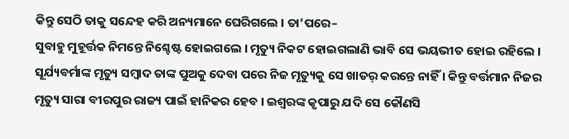କିନ୍ତୁ ସେଠି ତାକୁ ସନ୍ଦେହ କରି ଅନ୍ୟମାନେ ଘେରିଗଲେ । ତା’ପରେ–
ସୁବାହୁ ମୁହୂର୍ତ୍ତକ ନିମନ୍ତେ ନିଶ୍ଚେଷ୍ଟ ହୋଇଗଲେ । ମୃତ୍ୟୁ ନିକଟ ହୋଇଗଲାଣି ଭାବି ସେ ଭୟଭୀତ ହୋଇ ରହିଲେ । ସୂର୍ଯ୍ୟବର୍ମାଙ୍କ ମୃତ୍ୟୁ ସମ୍ବାଦ ତାଙ୍କ ପୁଅକୁ ଦେବା ପରେ ନିଜ ମୃତ୍ୟୁକୁ ସେ ଖାତର୍ କରନ୍ତେ ନାହିଁ । କିନ୍ତୁ ବର୍ତ୍ତମାନ ନିଜର ମୃତ୍ୟୁ ସାରା ବୀରପୁର ରାଜ୍ୟ ପାଇଁ ହାନିକର ହେବ । ଇଶ୍ୱରଙ୍କ କୃପାରୁ ଯଦି ସେ କୌଣସି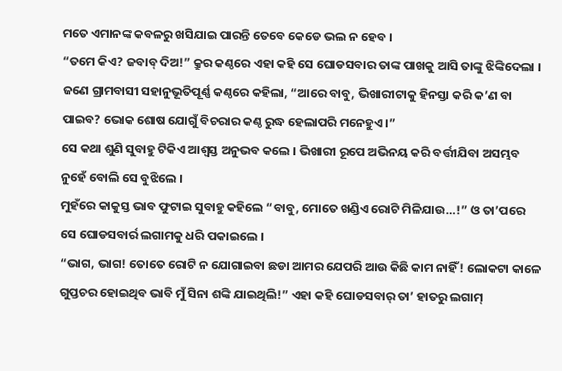ମତେ ଏମାନଙ୍କ କବଳରୁ ଖସିଯାଇ ପାରନ୍ତି ତେବେ କେଡେ ଭଲ ନ ହେବ ।
“ତମେ କିଏ? ଜବାବ୍ ଦିଅ!” କ୍ରୁର କଣ୍ଠରେ ଏହା କହି ସେ ଘୋଡସବାର ତାଙ୍କ ପାଖକୁ ଆସି ତାଙ୍କୁ ଝିଙ୍କିଦେଲା ।
ଜଣେ ଗ୍ରାମବାସୀ ସହାନୁଭୂତିପୂର୍ଣ୍ଣ କଣ୍ଠରେ କହିଲା, “ଆରେ ବାବୁ, ଭିଖାରୀଟାକୁ ହିନସ୍ତା କରି କ’ଣ ବା ପାଇବ? ଭୋକ ଶୋଷ ଯୋଗୁଁ ବିଚରାର କଣ୍ଠ ରୁଦ୍ଧ ହେଲାପରି ମନେହୁଏ ।”
ସେ କଥା ଶୁଣି ସୁବାହୁ ଟିକିଏ ଆଶ୍ୱସ୍ତ ଅନୁଭବ କଲେ । ଭିଖାରୀ ରୂପେ ଅଭିନୟ କରି ବର୍ତ୍ତୀଯିବା ଅସମ୍ଭବ ନୁହେଁ ବୋଲି ସେ ବୁଝିଲେ ।
ମୁହଁରେ କାକୁସ୍ତ ଭାବ ଫୁଟାଇ ସୁବାହୁ କହିଲେ “ବାବୁ, ମୋତେ ଖଣ୍ଡିଏ ରୋଟି ମିଳିଯାଉ…!” ଓ ତା’ପରେ ସେ ଘୋଡସବାର୍ର ଲଗାମକୁ ଧରି ପକାଇଲେ ।
“ଭାଗ, ଭାଗ! ତୋତେ ରୋଟି ନ ଯୋଗାଇବା ଛଡା ଆମର ଯେପରି ଆଉ କିଛି କାମ ନାହିଁ! ଲୋକଟା କାଳେ ଗୁପ୍ତଚର ହୋଇଥିବ ଭାବି ମୁଁ ସିନା ଶଙ୍କି ଯାଇଥିଲି!” ଏହା କହି ଘୋଡସବାର୍ ତା’ ହାତରୁ ଲଗାମ୍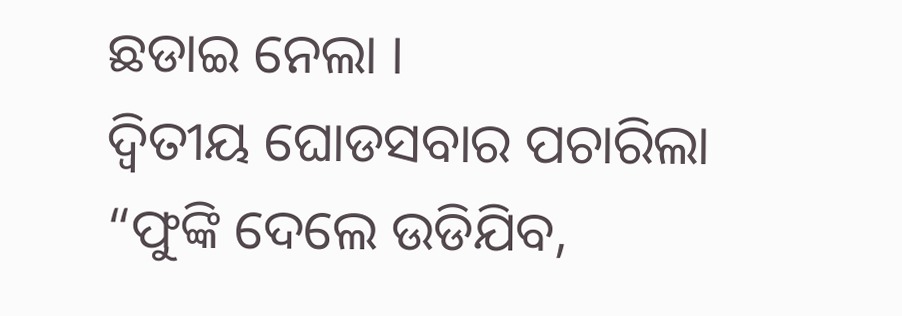ଛଡାଇ ନେଲା ।
ଦ୍ୱିତୀୟ ଘୋଡସବାର ପଚାରିଲା “ଫୁଙ୍କି ଦେଲେ ଉଡିଯିବ,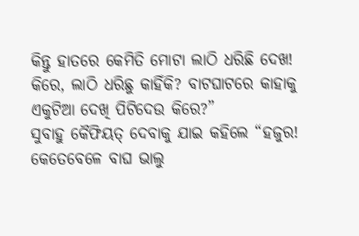କିନ୍ତୁ ହାତରେ କେମିତି ମୋଟା ଲାଠି ଧରିଛି ଦେଖ! କିରେ, ଲାଠି ଧରିଛୁ କାହିଁକି? ବାଟଘାଟରେ କାହାକୁ ଏକୁଟିଆ ଦେଖି ପିଟିଦେଉ କିରେ?”
ସୁବାହୁ କୈଫିୟତ୍ ଦେବାକୁ ଯାଇ କହିଲେ “ହଜୁର! କେତେବେଳେ ବାଘ ଭାଲୁ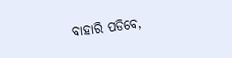ବାହାରି ପଡିବେ,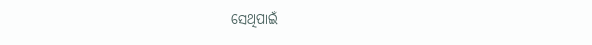ସେଥିପାଇଁ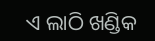ଏ ଲାଠି ଖଣ୍ଡିକ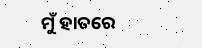ମୁଁ ହାତରେ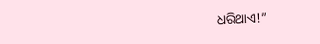ଧରିଥାଏ!”